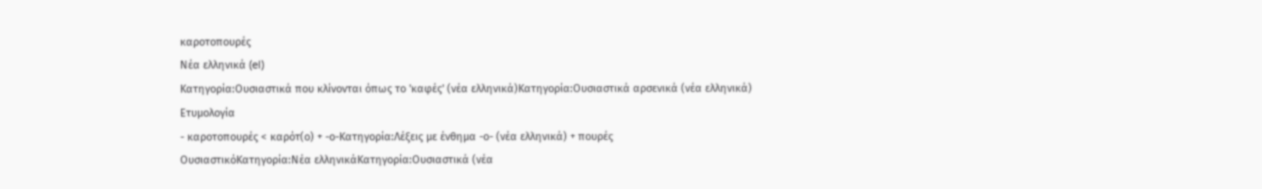καροτοπουρές
Νέα ελληνικά (el)
Κατηγορία:Ουσιαστικά που κλίνονται όπως το 'καφές' (νέα ελληνικά)Κατηγορία:Ουσιαστικά αρσενικά (νέα ελληνικά)
Ετυμολογία
- καροτοπουρές < καρότ(ο) + -ο-Κατηγορία:Λέξεις με ένθημα -ο- (νέα ελληνικά) + πουρές
ΟυσιαστικόΚατηγορία:Νέα ελληνικάΚατηγορία:Ουσιαστικά (νέα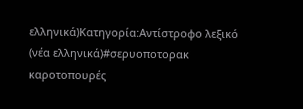ελληνικά)Κατηγορία:Αντίστροφο λεξικό (νέα ελληνικά)#σερυοποτορακ
καροτοπουρές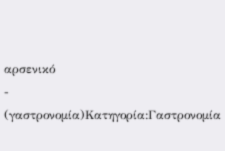αρσενικό
- (γαστρονομία)Κατηγορία:Γαστρονομία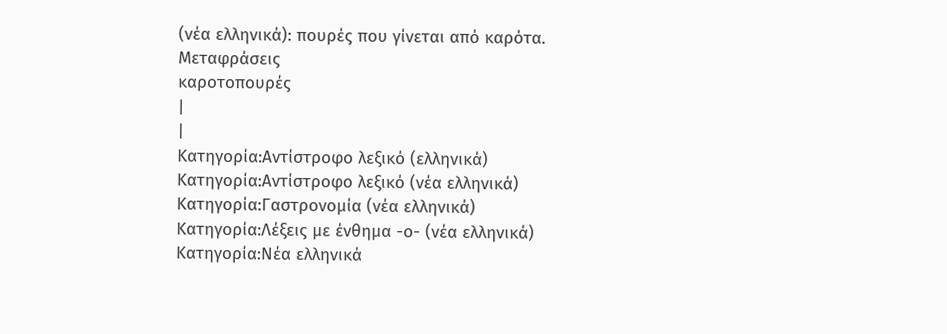(νέα ελληνικά): πουρές που γίνεται από καρότα.
Μεταφράσεις
καροτοπουρές
|
|
Κατηγορία:Αντίστροφο λεξικό (ελληνικά)
Κατηγορία:Αντίστροφο λεξικό (νέα ελληνικά)
Κατηγορία:Γαστρονομία (νέα ελληνικά)
Κατηγορία:Λέξεις με ένθημα -ο- (νέα ελληνικά)
Κατηγορία:Νέα ελληνικά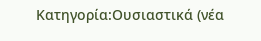Κατηγορία:Ουσιαστικά (νέα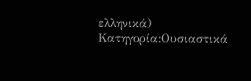ελληνικά)
Κατηγορία:Ουσιαστικά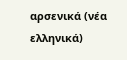αρσενικά (νέα ελληνικά)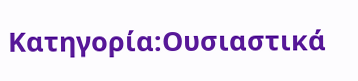Κατηγορία:Ουσιαστικά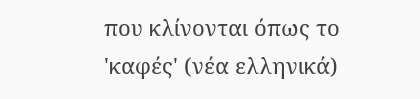που κλίνονται όπως το 'καφές' (νέα ελληνικά)